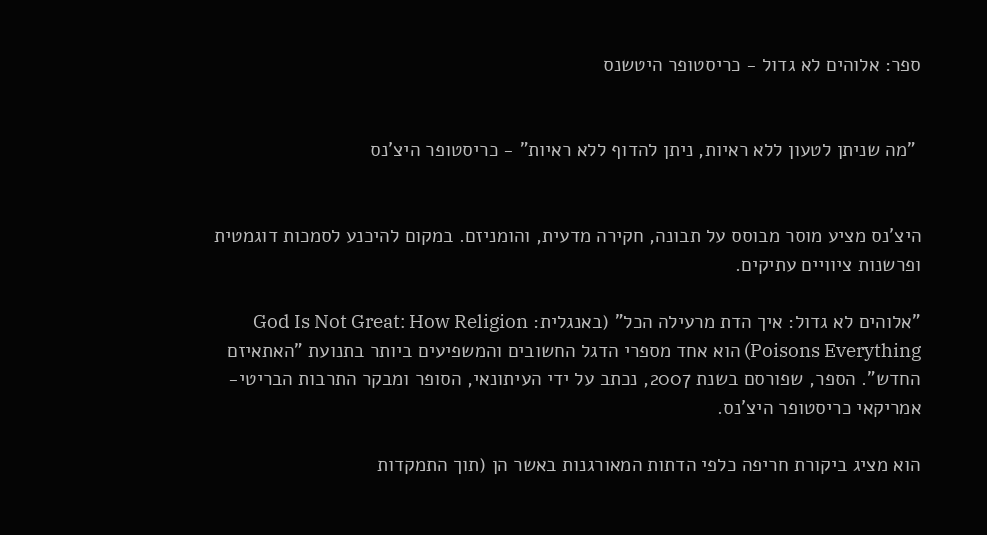ספר: אלוהים לא גדול - כריסטופר היטשנס


 "מה שניתן לטעון ללא ראיות, ניתן להדוף ללא ראיות" - כריסטופר היצ'נס


היצ'נס מציע מוסר מבוסס על תבונה, חקירה מדעית, והומניזם. במקום להיכנע לסמכות דוגמטית ופרשנות ציוויים עתיקים.

"אלוהים לא גדול: איך הדת מרעילה הכל" (באנגלית: God Is Not Great: How Religion Poisons Everything) הוא אחד מספרי הדגל החשובים והמשפיעים ביותר בתנועת "האתאיזם החדש". הספר, שפורסם בשנת 2007, נכתב על ידי העיתונאי, הסופר ומבקר התרבות הבריטי-אמריקאי כריסטופר היצ'נס.

הוא מציג ביקורת חריפה כלפי הדתות המאורגנות באשר הן (תוך התמקדות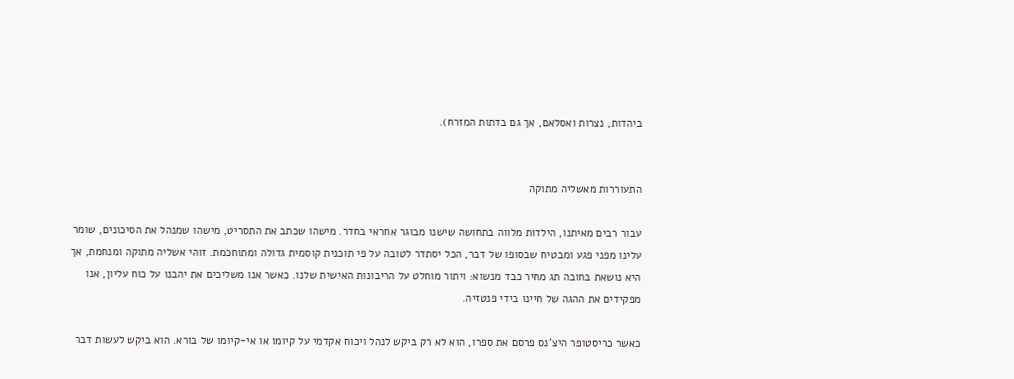ביהדות, נצרות ואסלאם, אך גם בדתות המזרח).


התעוררות מאשליה מתוקה

עבור רבים מאיתנו, הילדות מלווה בתחושה שישנו מבוגר אחראי בחדר. מישהו שכתב את התסריט, מישהו שמנהל את הסיכונים, שומר עלינו מפני פגע ומבטיח שבסופו של דבר, הכל יסתדר לטובה על פי תוכנית קוסמית גדולה ומתוחכמת. זוהי אשליה מתוקה ומנחמת, אך היא נושאת בחובה תג מחיר כבד מנשוא: ויתור מוחלט על הריבונות האישית שלנו. כאשר אנו משליכים את יהבנו על כוח עליון, אנו מפקידים את ההגה של חיינו בידי פנטזיה.

כאשר כריסטופר היצ'נס פרסם את ספרו, הוא לא רק ביקש לנהל ויכוח אקדמי על קיומו או אי-קיומו של בורא. הוא ביקש לעשות דבר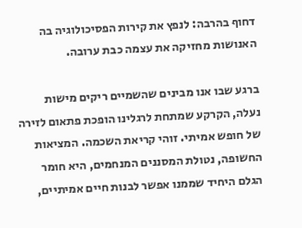דחוף בהרבה: לנפץ את קירות הפסיכולוגיה בה האנושות מחזיקה את עצמה כבת ערובה.

ברגע שבו אנו מבינים שהשמיים ריקים מישות נעלה, הקרקע שמתחת לרגלינו הופכת פתאום לזירה של חופש אמיתי. זוהי קריאת השכמה. המציאות החשופה, נטולת המסננים המנחמים, היא חומר הגלם היחיד שממנו אפשר לבנות חיים אמיתיים,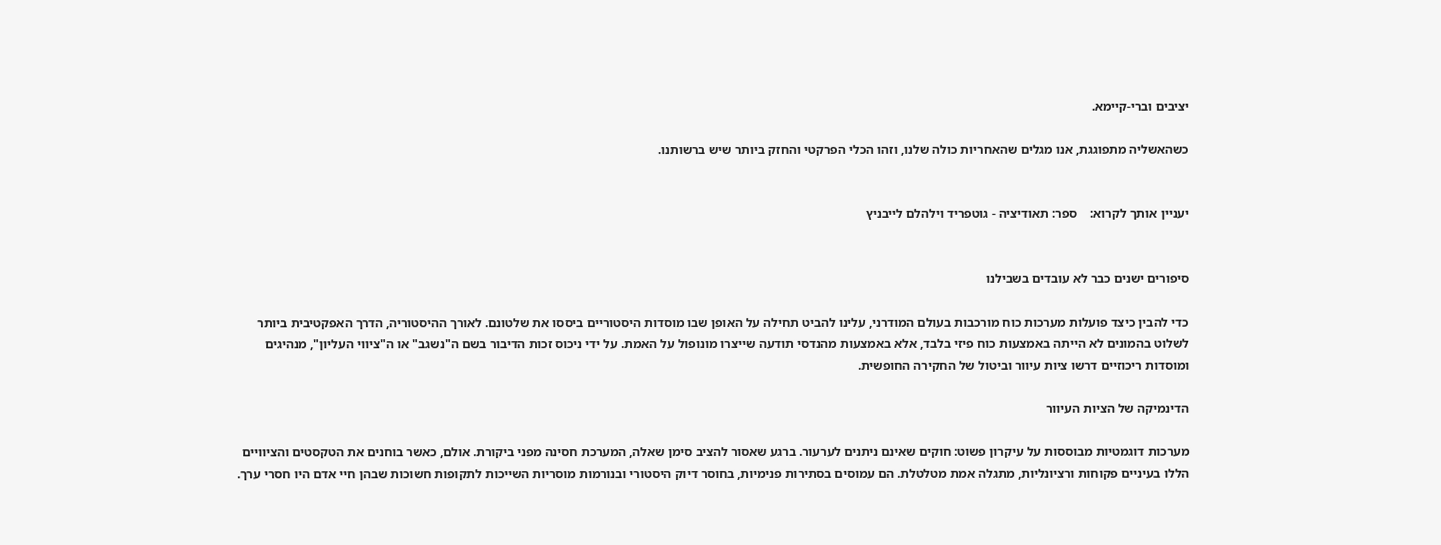יציבים וברי-קיימא.

כשהאשליה מתפוגגת, אנו מגלים שהאחריות כולה שלנו, וזהו הכלי הפרקטי והחזק ביותר שיש ברשותנו.


יעניין אותך לקרוא:    ספר: תאודיציה - גוטפריד וילהלם לייבניץ


סיפורים ישנים כבר לא עובדים בשבילנו

כדי להבין כיצד פועלות מערכות כוח מורכבות בעולם המודרני, עלינו להביט תחילה על האופן שבו מוסדות היסטוריים ביססו את שלטונם. לאורך ההיסטוריה, הדרך האפקטיבית ביותר לשלוט בהמונים לא הייתה באמצעות כוח פיזי בלבד, אלא באמצעות מהנדסי תודעה שייצרו מונופול על האמת. על ידי ניכוס זכות הדיבור בשם ה"נשגב" או ה"ציווי העליון", מנהיגים ומוסדות ריכוזיים דרשו ציות עיוור וביטול של החקירה החופשית.

הדינמיקה של הציות העיוור

מערכות דוגמטיות מבוססות על עיקרון פשוט: חוקים שאינם ניתנים לערעור. ברגע שאסור להציב סימן שאלה, המערכת חסינה מפני ביקורת. אולם, כאשר בוחנים את הטקסטים והציוויים הללו בעיניים פקוחות ורציונליות, מתגלה אמת מטלטלת. הם עמוסים בסתירות פנימיות, בחוסר דיוק היסטורי ובנורמות מוסריות השייכות לתקופות חשוכות שבהן חיי אדם היו חסרי ערך.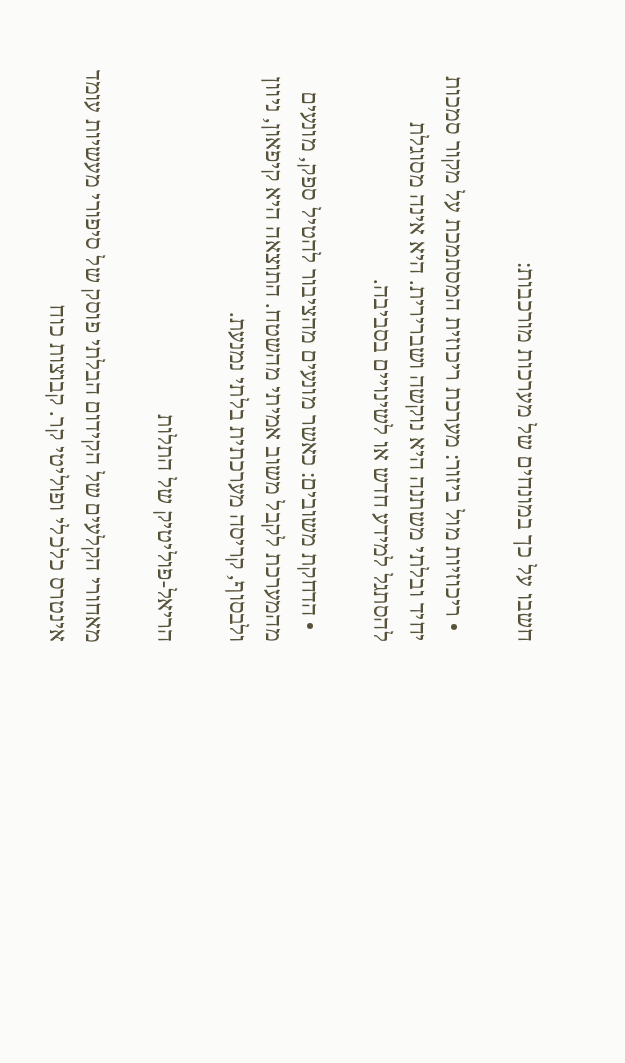חשבו על כך במונחים של מערכות מורכבות:

  • ריכוזיות מול ביזור: מערכת ריכוזית המסתמכת על מקור סמכות יחיד ובלתי משתנה היא נוקשה ושברירית. היא אינה מסוגלת להסתגל למידע חדש או לשינויים בסביבה.

  • הדחקת משובים: כאשר מונעים מהציבור להטיל ספק, מונעים מהמערכת לקבל משוב אמיתי מהשטח. התוצאה היא קיפאון, ניוון ולבסוף, קריסה מערכתית בלתי נמנעת.

הריאל-פוליטיק של התלות

מאחורי הקלעים של הקידום הבלתי פוסק של סיפורי מעשיות עומד אינטרס כלכלי ופוליטי קר. קבוצות כוח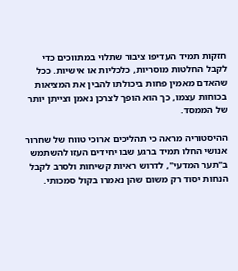חזקות תמיד העדיפו ציבור שתלוי במתווכים כדי לקבל החלטות מוסריות, כלכליות או אישיות. ככל שהאדם מאמין פחות ביכולתו להבין את המציאות בכוחות עצמו, כך הוא הופך לצרכן נאמן וצייתן יותר של הממסד.

ההיסטוריה מראה כי תהליכים ארוכי טווח של שחרור אנושי החלו תמיד ברגע שבו יחידים העזו להשתמש ב"תער המדעי", לדרוש ראיות קשיחות ולסרב לקבל הנחות יסוד רק משום שהן נאמרו בקול סמכותי.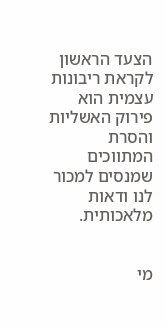הצעד הראשון לקראת ריבונות עצמית הוא פירוק האשליות והסרת המתווכים שמנסים למכור לנו ודאות מלאכותית.


מי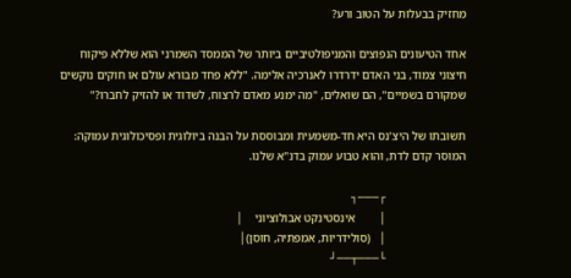מחזיק בבעלות על הטוב ורע?

אחד הטיעונים הנפוצים והמניפולטיביים ביותר של הממסד השמרני הוא שללא פיקוח חיצוני צמוד, בני האדם ידרדרו לאנרכיה אלימה. "ללא פחד מבורא עולם או חוקים נוקשים שמקורם בשמיים", הם שואלים, "מה ימנע מאדם לרצוח, לשדוד או להזיק לחברו?"

תשובתו של היצ'נס היא חד-משמעית ומבוססת על הבנה ביולוגית ופסיכולוגית עמוקה: המוסר קדם לדת, והוא טבוע עמוק בדנ"א שלנו.

                           ┌───┐
                           │        אינסטינקט אבולוציוני    │
                           │   (סולידריות, אמפתיה, חוסן)│
                           └───┬──┘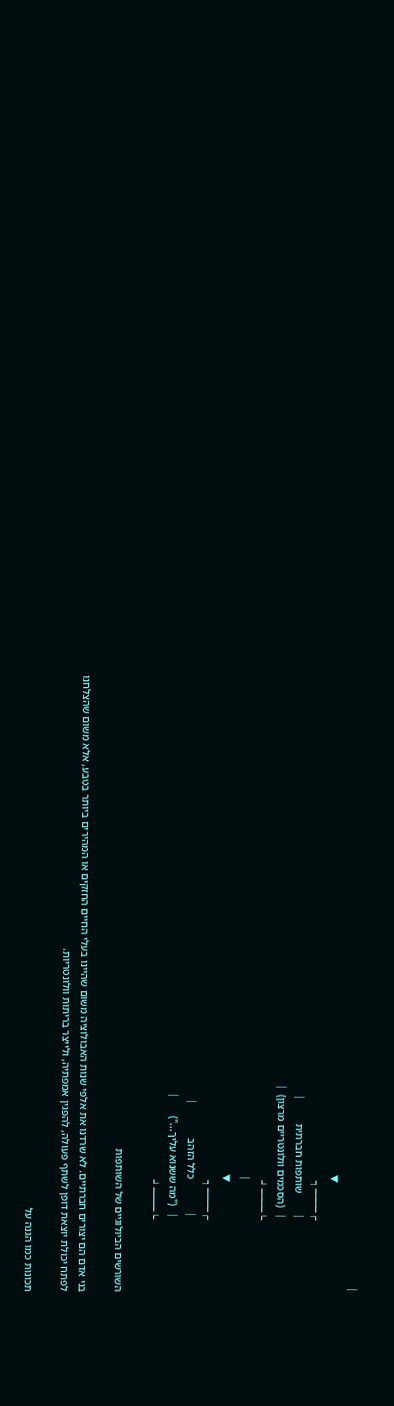│
                                         ▼
                           ┌───┐
                           │       שותפות חברתית        │
                           │  (הסכמים וולונטריים מרצון) │
                           └───┘
                                         │
                                         ▼
                           ┌───┐
                           │            כלל הזהב            │
                           │  ("מה ששנוא עליך...")      │
                           └───┘

השורשים הביולוגיים של השותפות

בני אדם הם יצורים חברתיים. לא שרדנו את אלפי שנות האבולוציה משום שהיינו בעלי החיים החזקים או המהירים ביותר בטבע, אלא משום שהצלחנו לפתח יכולת יוצאת דופן לשתף פעולה, להפגין אמפתיה, ולייצר בריתות וולונטריות.

תכונות כמו הגנה על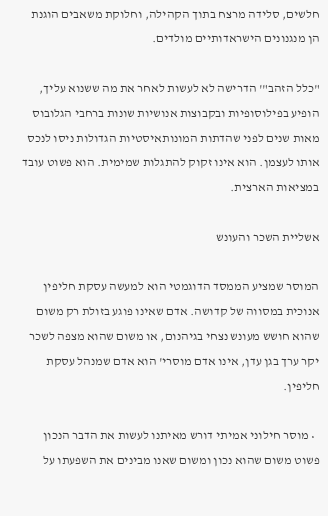חלשים, סלידה מרצח בתוך הקהילה, וחלוקת משאבים הוגנת הן מנגנונים הישראדותיים מולדים.

"כלל הזהב"' הדרישה לא לעשות לאחר את מה ששנוא עליך, הופיע בפילוסופיות ובקבוצות אנושיות שונות ברחבי הגלובוס מאות שנים לפני שהדתות המונותאיסטיות הגדולות ניסו לנכס אותו לעצמן. הוא אינו זקוק להתגלות שמימית. הוא פשוט עובד במציאות הארצית.

אשליית השכר והעונש

המוסר שמציע הממסד הדוגמטי הוא למעשה עסקת חליפין אנוכית במסווה של קדושה. אדם שאינו פוגע בזולת רק משום שהוא חושש מעונש נצחי בגיהנום, או משום שהוא מצפה לשכר יקר ערך בגן עדן, אינו אדם מוסרי' הוא אדם שמנהל עסקת חליפין.

  • מוסר חילוני אמיתי דורש מאיתנו לעשות את הדבר הנכון פשוט משום שהוא נכון ומשום שאנו מבינים את השפעתו על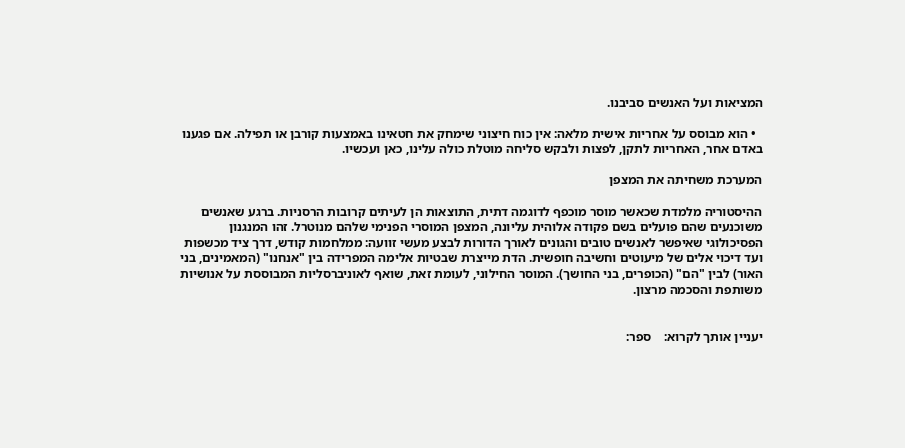המציאות ועל האנשים סביבנו.

  • הוא מבוסס על אחריות אישית מלאה: אין כוח חיצוני שימחק את חטאינו באמצעות קורבן או תפילה. אם פגענו באדם אחר, האחריות לתקן, לפצות ולבקש סליחה מוטלת כולה עלינו, כאן ועכשיו.

המערכת משחיתה את המצפן

ההיסטוריה מלמדת שכאשר מוסר מוכפף לדוגמה דתית, התוצאות הן לעיתים קרובות הרסניות. ברגע שאנשים משוכנעים שהם פועלים בשם פקודה אלוהית עליונה, המצפן המוסרי הפנימי שלהם מנוטרל. זהו המנגנון הפסיכולוגי שאיפשר לאנשים טובים והגונים לאורך הדורות לבצע מעשי זוועה: ממלחמות קודש, דרך ציד מכשפות ועד דיכוי אלים של מיעוטים וחשיבה חופשית. הדת מייצרת שבטיות אלימה המפרידה בין "אנחנו" (המאמינים, בני האור) לבין "הם" (הכופרים, בני החושך). המוסר החילוני, לעומת זאת, שואף לאוניברסליות המבוססת על אנושיות משותפת והסכמה מרצון.


יעניין אותך לקרוא:    ספר: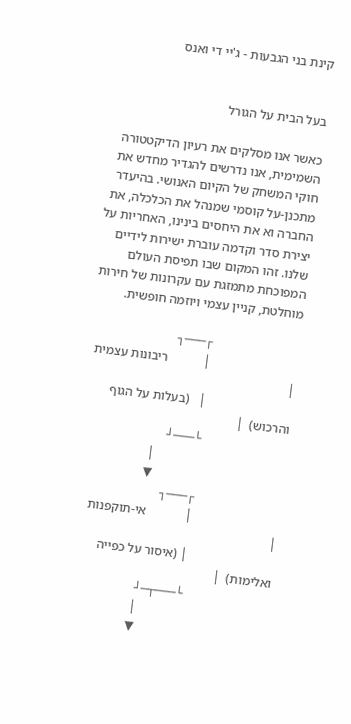קינת בני הגבעות - ג'יי די ואנס


בעל הבית על הגורל

כאשר אנו מסלקים את רעיון הדיקטטורה השמימית, אנו נדרשים להגדיר מחדש את חוקי המשחק של הקיום האנושי. בהיעדר מתכנן-על קוסמי שמנהל את הכלכלה, את החברה וא את היחסים בינינו, האחריות על יצירת סדר וקדמה עוברת ישירות לידיים שלנו. זהו המקום שבו תפיסת העולם המפוכחת מתמזגת עם עקרונות של חירות מוחלטת, קניין עצמי ויוזמה חופשית.

                           ┌───┐
                           │           ריבונות עצמית        │
                           │   (בעלות על הגוף והרכוש)  │
                           └───┘
                                         │
                                         ▼
                           ┌───┐
                           │            אי-תוקפנות           │
                           │ (איסור על כפייה ואלימות)  │
                           └───┬─┘
                                         │
                                         ▼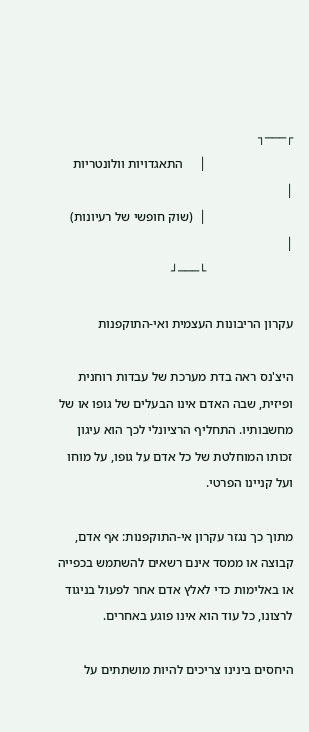┌───┐
                           │     התאגדויות וולונטריות    │
                           │  (שוק חופשי של רעיונות)   │
                           └───┘

עקרון הריבונות העצמית ואי-התוקפנות

היצ'נס ראה בדת מערכת של עבדות רוחנית ופיזית, שבה האדם אינו הבעלים של גופו או של מחשבותיו. התחליף הרציונלי לכך הוא עיגון זכותו המוחלטת של כל אדם על גופו, על מוחו ועל קניינו הפרטי.

מתוך כך נגזר עקרון אי-התוקפנות: אף אדם, קבוצה או ממסד אינם רשאים להשתמש בכפייה או באלימות כדי לאלץ אדם אחר לפעול בניגוד לרצונו, כל עוד הוא אינו פוגע באחרים.

היחסים בינינו צריכים להיות מושתתים על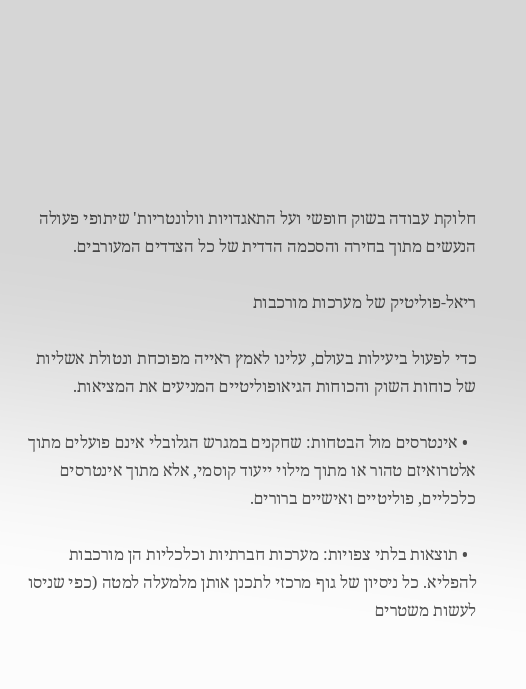חלוקת עבודה בשוק חופשי ועל התאגדויות וולונטריות' שיתופי פעולה הנעשים מתוך בחירה והסכמה הדדית של כל הצדדים המעורבים.

ריאל-פוליטיק של מערכות מורכבות

כדי לפעול ביעילות בעולם, עלינו לאמץ ראייה מפוכחת ונטולת אשליות של כוחות השוק והכוחות הגיאופוליטיים המניעים את המציאות.

  • אינטרסים מול הבטחות: שחקנים במגרש הגלובלי אינם פועלים מתוך אלטרואיזם טהור או מתוך מילוי ייעוד קוסמי, אלא מתוך אינטרסים כלכליים, פוליטיים ואישיים ברורים.

  • תוצאות בלתי צפויות: מערכות חברתיות וכלכליות הן מורכבות להפליא. כל ניסיון של גוף מרכזי לתכנן אותן מלמעלה למטה (כפי שניסו לעשות משטרים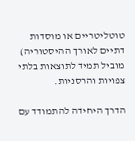טוטליטריים או מוסדות דתיים לאורך ההיסטוריה) מוביל תמיד לתוצאות בלתי צפויות והרסניות.

הדרך היחידה להתמודד עם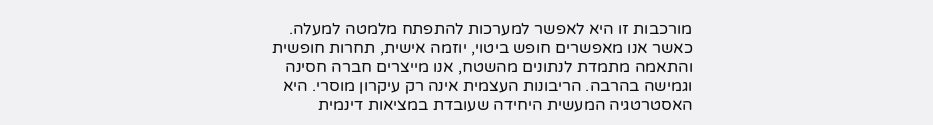מורכבות זו היא לאפשר למערכות להתפתח מלמטה למעלה. כאשר אנו מאפשרים חופש ביטוי, יוזמה אישית, תחרות חופשית והתאמה מתמדת לנתונים מהשטח, אנו מייצרים חברה חסינה וגמישה בהרבה. הריבונות העצמית אינה רק עיקרון מוסרי. היא האסטרטגיה המעשית היחידה שעובדת במציאות דינמית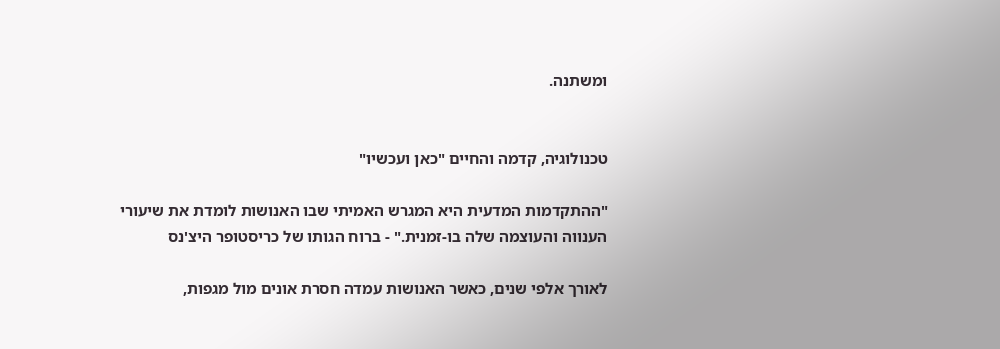ומשתנה.


טכנולוגיה, קדמה והחיים "כאן ועכשיו"

"ההתקדמות המדעית היא המגרש האמיתי שבו האנושות לומדת את שיעורי הענווה והעוצמה שלה בו-זמנית." - ברוח הגותו של כריסטופר היצ'נס

לאורך אלפי שנים, כאשר האנושות עמדה חסרת אונים מול מגפות,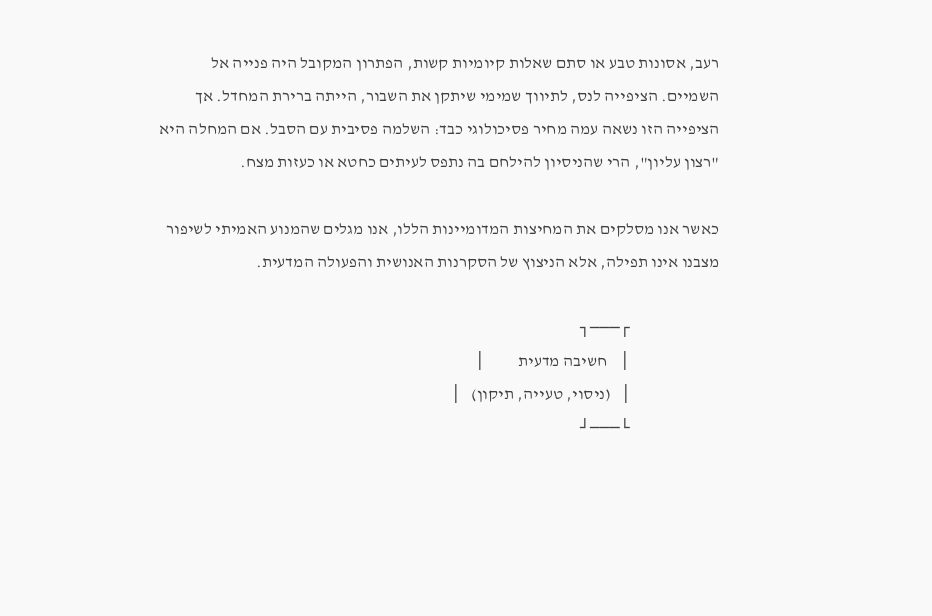רעב, אסונות טבע או סתם שאלות קיומיות קשות, הפתרון המקובל היה פנייה אל השמיים. הציפייה לנס, לתיווך שמימי שיתקן את השבור, הייתה ברירת המחדל. אך הציפייה הזו נשאה עמה מחיר פסיכולוגי כבד: השלמה פסיבית עם הסבל. אם המחלה היא "רצון עליון", הרי שהניסיון להילחם בה נתפס לעיתים כחטא או כעזות מצח.

כאשר אנו מסלקים את המחיצות המדומיינות הללו, אנו מגלים שהמנוע האמיתי לשיפור מצבנו אינו תפילה, אלא הניצוץ של הסקרנות האנושית והפעולה המדעית.

                           ┌───┐
                           │    חשיבה מדעית          │
                           │   (ניסוי, טעייה, תיקון)   │
                           └───┘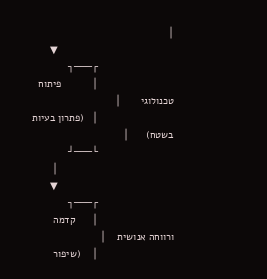│
                                         ▼
                           ┌───┐
                           │           פיתוח טכנולוגי       │
                           │   (פתרון בעיות בשטח)      │
                           └───┘
                                         │
                                         ▼
                           ┌───┐
                           │      קדמה ורווחה אנושית    │
                           │    (שיפור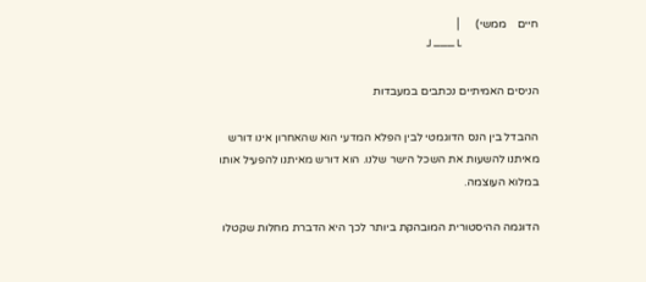חיים    ממשי)     │
                           └───┘

הניסים האמיתיים נכתבים במעבדות

ההבדל בין הנס הדוגמטי לבין הפלא המדעי הוא שהאחרון אינו דורש מאיתנו להשעות את השכל הישר שלנו. הוא דורש מאיתנו להפעיל אותו במלוא העוצמה.

הדוגמה ההיסטורית המובהקת ביותר לכך היא הדברת מחלות שקטלו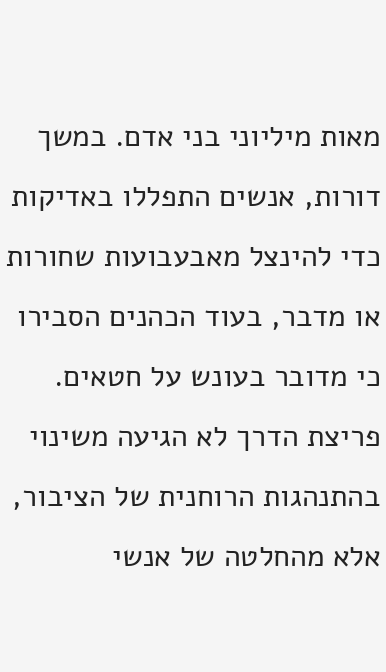מאות מיליוני בני אדם. במשך דורות, אנשים התפללו באדיקות כדי להינצל מאבעבועות שחורות או מדבר, בעוד הכהנים הסבירו כי מדובר בעונש על חטאים. פריצת הדרך לא הגיעה משינוי בהתנהגות הרוחנית של הציבור, אלא מהחלטה של אנשי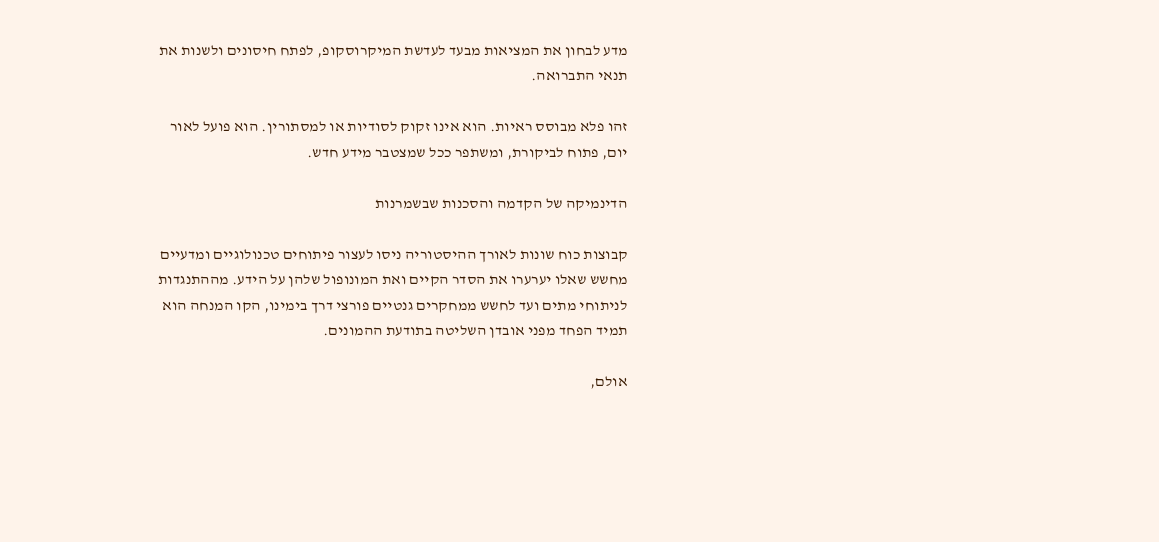מדע לבחון את המציאות מבעד לעדשת המיקרוסקופ, לפתח חיסונים ולשנות את תנאי התברואה.

זהו פלא מבוסס ראיות. הוא אינו זקוק לסודיות או למסתורין. הוא פועל לאור יום, פתוח לביקורת, ומשתפר ככל שמצטבר מידע חדש.

הדינמיקה של הקדמה והסכנות שבשמרנות

קבוצות כוח שונות לאורך ההיסטוריה ניסו לעצור פיתוחים טכנולוגיים ומדעיים מחשש שאלו יערערו את הסדר הקיים ואת המונופול שלהן על הידע. מההתנגדות לניתוחי מתים ועד לחשש ממחקרים גנטיים פורצי דרך בימינו, הקו המנחה הוא תמיד הפחד מפני אובדן השליטה בתודעת ההמונים.

אולם,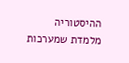ההיסטוריה מלמדת שמערכות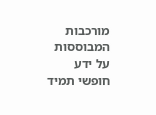מורכבות המבוססות על ידע חופשי תמיד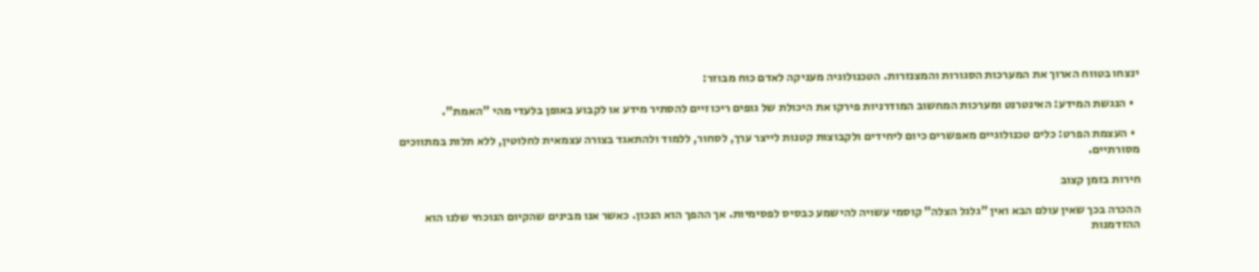ינצחו בטווח הארוך את המערכות הסגורות והמצנזרות. הטכנולוגיה מעניקה לאדם כוח מבוזר:

  • הנגשת המידע: האינטרנט ומערכות המחשוב המודרניות פירקו את היכולת של גופים ריכוזיים להסתיר מידע או לקבוע באופן בלעדי מהי "האמת".

  • העצמת הפרט: כלים טכנולוגיים מאפשרים כיום ליחידים ולקבוצות קטנות לייצר ערך, לסחור, ללמוד ולהתאגד בצורה עצמאית לחלוטין, ללא תלות במתווכים מסורתיים.

חירות בזמן קצוב

ההכרה בכך שאין עולם הבא ואין "גלגל הצלה" קוסמי עשויה להישמע כבסיס לפסימיות. אך ההפך הוא הנכון. כאשר אנו מבינים שהקיום הנוכחי שלנו הוא ההזדמנות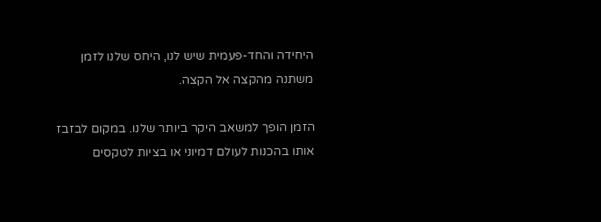היחידה והחד-פעמית שיש לנו, היחס שלנו לזמן משתנה מהקצה אל הקצה.

הזמן הופך למשאב היקר ביותר שלנו. במקום לבזבז אותו בהכנות לעולם דמיוני או בציות לטקסים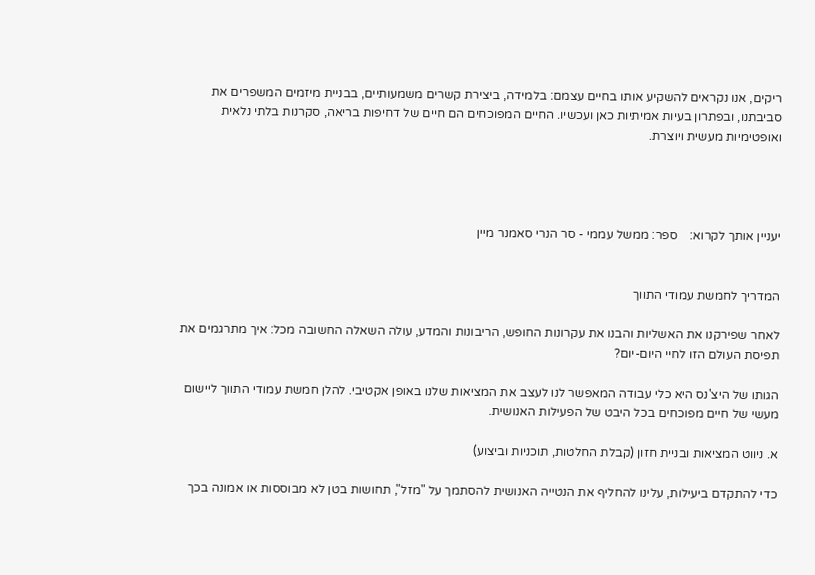ריקים, אנו נקראים להשקיע אותו בחיים עצמם: בלמידה, ביצירת קשרים משמעותיים, בבניית מיזמים המשפרים את סביבתנו, ובפתרון בעיות אמיתיות כאן ועכשיו. החיים המפוכחים הם חיים של דחיפות בריאה, סקרנות בלתי נלאית ואופטימיות מעשית ויוצרת.




יעניין אותך לקרוא:    ספר: ממשל עממי - סר הנרי סאמנר מיין


המדריך לחמשת עמודי התווך

לאחר שפירקנו את האשליות והבנו את עקרונות החופש, הריבונות והמדע, עולה השאלה החשובה מכל: איך מתרגמים את תפיסת העולם הזו לחיי היום-יום?

הגותו של היצ'נס היא כלי עבודה המאפשר לנו לעצב את המציאות שלנו באופן אקטיבי. להלן חמשת עמודי התווך ליישום מעשי של חיים מפוכחים בכל היבט של הפעילות האנושית.

א. ניווט המציאות ובניית חזון (קבלת החלטות, תוכניות וביצוע)

כדי להתקדם ביעילות, עלינו להחליף את הנטייה האנושית להסתמך על "מזל", תחושות בטן לא מבוססות או אמונה בכך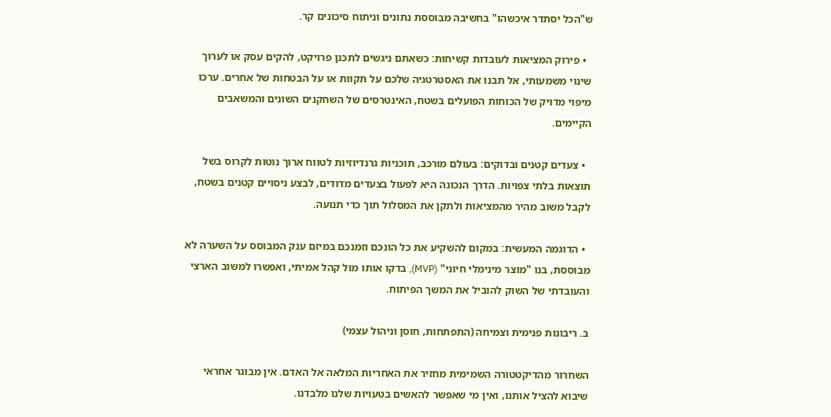ש"הכל יסתדר איכשהו" בחשיבה מבוססת נתונים וניתוח סיכונים קר.

  • פירוק המציאות לעובדות קשיחות: כשאתם ניגשים לתכנן פרויקט, להקים עסק או לערוך שינוי משמעותי, אל תבנו את האסטרטגיה שלכם על תקוות או על הבטחות של אחרים. ערכו מיפוי מדויק של הכוחות הפועלים בשטח, האינטרסים של השחקנים השונים והמשאבים הקיימים.

  • צעדים קטנים ובדוקים: בעולם מורכב, תוכניות גרנדיוזיות לטווח ארוך נוטות לקרוס בשל תוצאות בלתי צפויות. הדרך הנכונה היא לפעול בצעדים מדודים, לבצע ניסויים קטנים בשטח, לקבל משוב מהיר מהמציאות ולתקן את המסלול תוך כדי תנועה.

  • הדוגמה המעשית: במקום להשקיע את כל הונכם וזמנכם במיזם ענק המבוסס על השערה לא מבוססת, בנו "מוצר מינימלי חיוני" (MVP), בדקו אותו מול קהל אמיתי, ואפשרו למשוב הארצי והעובדתי של השוק להוביל את המשך הפיתוח.

ב. ריבונות פנימית וצמיחה (התפתחות, חוסן וניהול עצמי)

השחרור מהדיקטטורה השמימית מחזיר את האחריות המלאה אל האדם. אין מבוגר אחראי שיבוא להציל אותנו, ואין מי שאפשר להאשים בטעויות שלנו מלבדנו.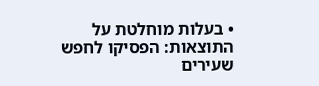• בעלות מוחלטת על התוצאות: הפסיקו לחפש שעירים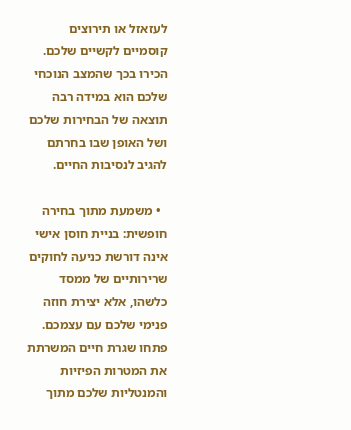לעזאזל או תירוצים קוסמיים לקשיים שלכם. הכירו בכך שהמצב הנוכחי שלכם הוא במידה רבה תוצאה של הבחירות שלכם ושל האופן שבו בחרתם להגיב לנסיבות החיים.

  • משמעת מתוך בחירה חופשית: בניית חוסן אישי אינה דורשת כניעה לחוקים שרירותיים של ממסד כלשהו, אלא יצירת חוזה פנימי שלכם עם עצמכם. פתחו שגרת חיים המשרתת את המטרות הפיזיות והמנטליות שלכם מתוך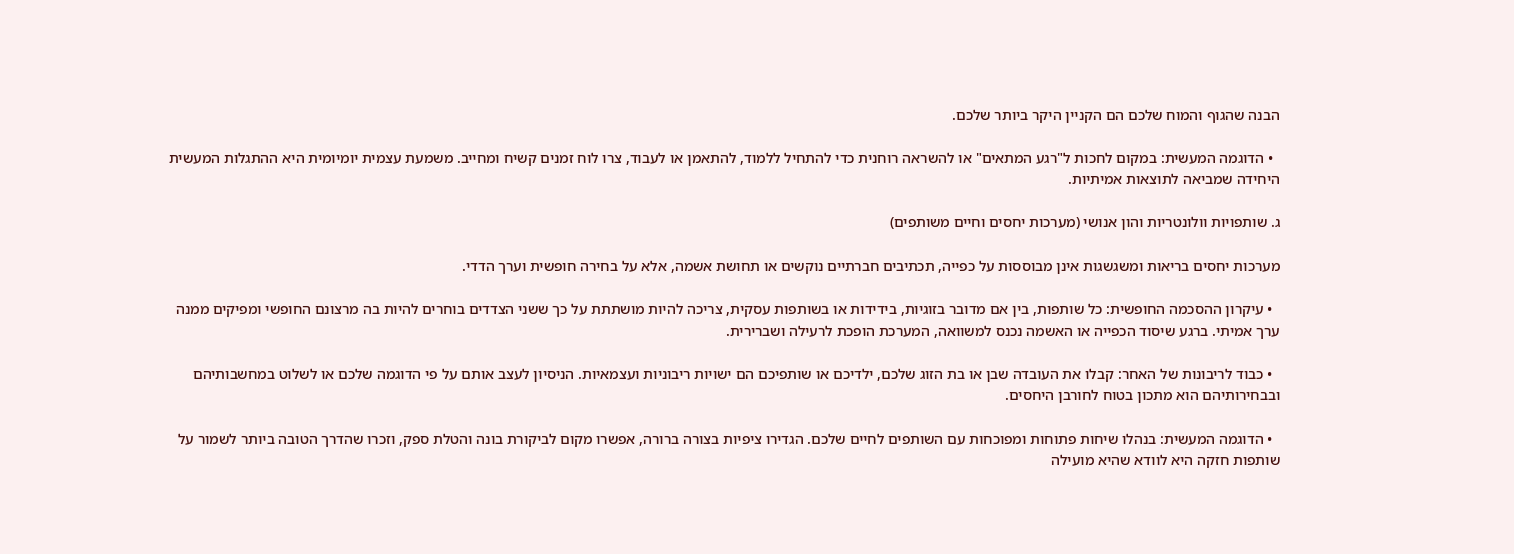הבנה שהגוף והמוח שלכם הם הקניין היקר ביותר שלכם.

  • הדוגמה המעשית: במקום לחכות ל"רגע המתאים" או להשראה רוחנית כדי להתחיל ללמוד, להתאמן או לעבוד, צרו לוח זמנים קשיח ומחייב. משמעת עצמית יומיומית היא ההתגלות המעשית היחידה שמביאה לתוצאות אמיתיות.

ג. שותפויות וולונטריות והון אנושי (מערכות יחסים וחיים משותפים)

מערכות יחסים בריאות ומשגשגות אינן מבוססות על כפייה, תכתיבים חברתיים נוקשים או תחושת אשמה, אלא על בחירה חופשית וערך הדדי.

  • עיקרון ההסכמה החופשית: כל שותפות, בין אם מדובר בזוגיות, בידידות או בשותפות עסקית, צריכה להיות מושתתת על כך ששני הצדדים בוחרים להיות בה מרצונם החופשי ומפיקים ממנה ערך אמיתי. ברגע שיסוד הכפייה או האשמה נכנס למשוואה, המערכת הופכת לרעילה ושברירית.

  • כבוד לריבונות של האחר: קבלו את העובדה שבן או בת הזוג שלכם, ילדיכם או שותפיכם הם ישויות ריבוניות ועצמאיות. הניסיון לעצב אותם על פי הדוגמה שלכם או לשלוט במחשבותיהם ובבחירותיהם הוא מתכון בטוח לחורבן היחסים.

  • הדוגמה המעשית: בנהלו שיחות פתוחות ומפוכחות עם השותפים לחיים שלכם. הגדירו ציפיות בצורה ברורה, אפשרו מקום לביקורת בונה והטלת ספק, וזכרו שהדרך הטובה ביותר לשמור על שותפות חזקה היא לוודא שהיא מועילה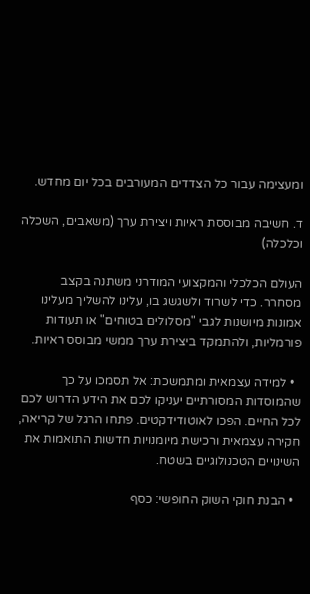ומעצימה עבור כל הצדדים המעורבים בכל יום מחדש.

ד. חשיבה מבוססת ראיות ויצירת ערך (משאבים, השכלה וכלכלה)

העולם הכלכלי והמקצועי המודרני משתנה בקצב מסחרר. כדי לשרוד ולשגשג בו, עלינו להשליך מעלינו אמונות מיושנות לגבי "מסלולים בטוחים" או תעודות פורמליות, ולהתמקד ביצירת ערך ממשי מבוסס ראיות.

  • למידה עצמאית ומתמשכת: אל תסמכו על כך שהמוסדות המסורתיים יעניקו לכם את הידע הדרוש לכם לכל החיים. הפכו לאוטודידקטים. פתחו הרגל של קריאה, חקירה עצמאית ורכישת מיומנויות חדשות התואמות את השינויים הטכנולוגיים בשטח.

  • הבנת חוקי השוק החופשי: כסף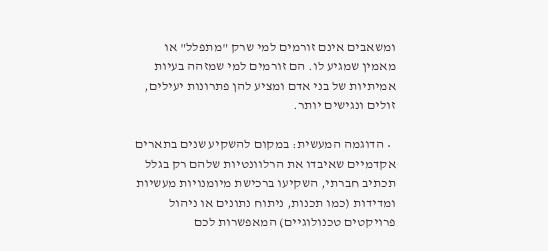ומשאבים אינם זורמים למי שרק "מתפלל" או מאמין שמגיע לו. הם זורמים למי שמזהה בעיות אמיתיות של בני אדם ומציע להן פתרונות יעילים, זולים ונגישים יותר.

  • הדוגמה המעשית: במקום להשקיע שנים בתארים אקדמיים שאיבדו את הרלוונטיות שלהם רק בגלל תכתיב חברתי, השקיעו ברכישת מיומנויות מעשיות ומדידות (כמו תכנות, ניתוח נתונים או ניהול פרויקטים טכנולוגיים) המאפשרות לכם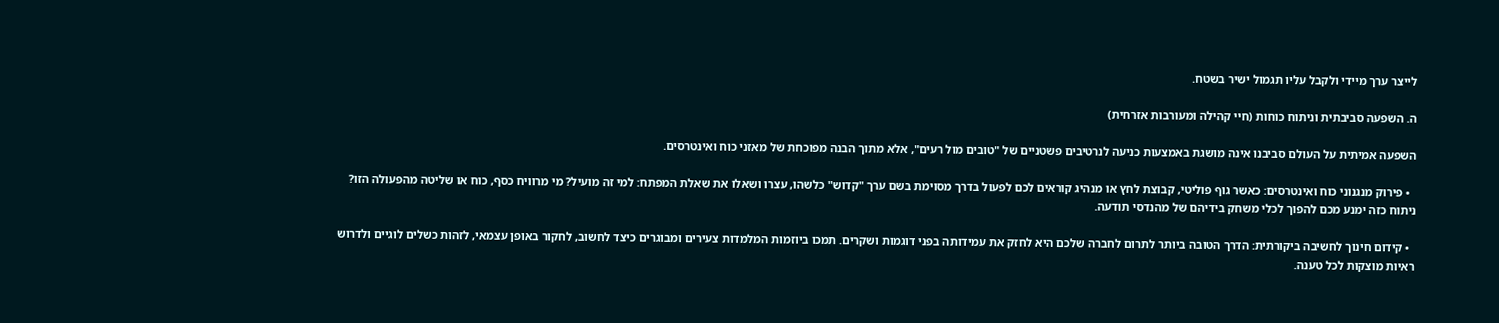לייצר ערך מיידי ולקבל עליו תגמול ישיר בשטח.

ה. השפעה סביבתית וניתוח כוחות (חיי קהילה ומעורבות אזרחית)

השפעה אמיתית על העולם סביבנו אינה מושגת באמצעות כניעה לנרטיבים פשטניים של "טובים מול רעים", אלא מתוך הבנה מפוכחת של מאזני כוח ואינטרסים.

  • פירוק מנגנוני כוח ואינטרסים: כאשר גוף פוליטי, קבוצת לחץ או מנהיג קוראים לכם לפעול בדרך מסוימת בשם ערך "קדוש" כלשהו, עצרו ושאלו את שאלת המפתח: למי זה מועיל? מי מרוויח כסף, כוח או שליטה מהפעולה הזו? ניתוח כזה ימנע מכם להפוך לכלי משחק בידיהם של מהנדסי תודעה.

  • קידום חינוך לחשיבה ביקורתית: הדרך הטובה ביותר לתרום לחברה שלכם היא לחזק את עמידותה בפני דוגמות ושקרים. תמכו ביוזמות המלמדות צעירים ומבוגרים כיצד לחשוב, לחקור באופן עצמאי, לזהות כשלים לוגיים ולדרוש ראיות מוצקות לכל טענה.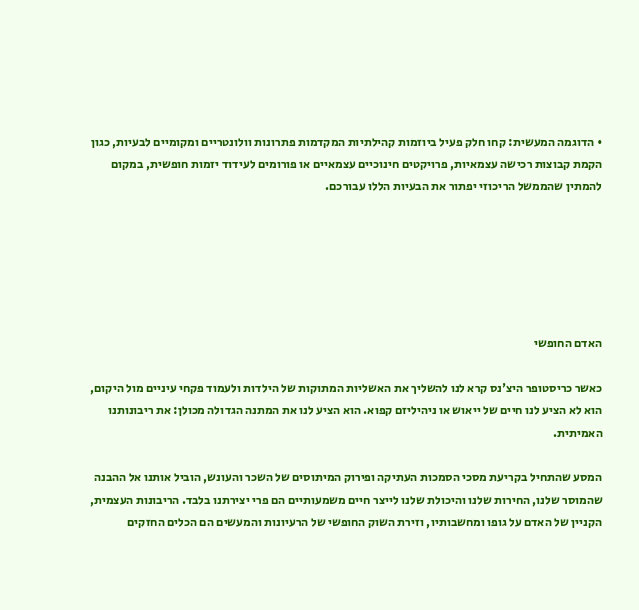• הדוגמה המעשית: קחו חלק פעיל ביוזמות קהילתיות המקדמות פתרונות וולונטריים ומקומיים לבעיות, כגון הקמת קבוצות רכישה עצמאיות, פרויקטים חינוכיים עצמאיים או פורומים לעידוד יזמות חופשית, במקום להמתין שהממשל הריכוזי יפתור את הבעיות הללו עבורכם.






האדם החופשי

כאשר כריסטופר היצ'נס קרא לנו להשליך את האשליות המתוקות של הילדות ולעמוד פקחי עיניים מול היקום, הוא לא הציע לנו חיים של ייאוש או ניהיליזם קפוא. הוא הציע לנו את המתנה הגדולה מכולן: את ריבונותנו האמיתית.

המסע שהתחיל בקריעת מסכי הסמכות העתיקה ופירוק המיתוסים של השכר והעונש, הוביל אותנו אל ההבנה שהמוסר שלנו, החירות שלנו והיכולת שלנו לייצר חיים משמעותיים הם פרי יצירתנו בלבד. הריבונות העצמית, הקניין של האדם על גופו ומחשבותיו, וזירת השוק החופשי של הרעיונות והמעשים הם הכלים החזקים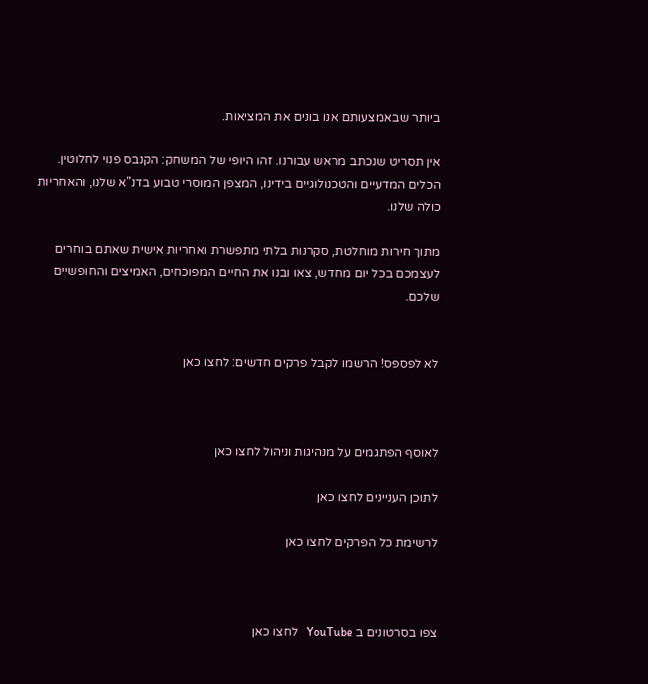ביותר שבאמצעותם אנו בונים את המציאות.

אין תסריט שנכתב מראש עבורנו. זהו היופי של המשחק: הקנבס פנוי לחלוטין. הכלים המדעיים והטכנולוגיים בידינו, המצפן המוסרי טבוע בדנ"א שלנו, והאחריות כולה שלנו.

מתוך חירות מוחלטת, סקרנות בלתי מתפשרת ואחריות אישית שאתם בוחרים לעצמכם בכל יום מחדש, צאו ובנו את החיים המפוכחים, האמיצים והחופשיים שלכם.


לא לפספס! הרשמו לקבל פרקים חדשים: לחצו כאן



לאוסף הפתגמים על מנהיגות וניהול לחצו כאן

לתוכן העניינים לחצו כאן

לרשימת כל הפרקים לחצו כאן



צפו בסרטונים ב YouTube   לחצו כאן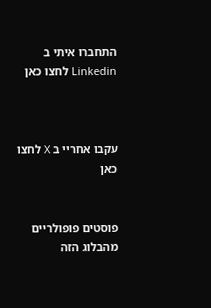התחברו איתי ב Linkedin לחצו כאן



עקבו אחריי ב X לחצו כאן


פוסטים פופולריים מהבלוג הזה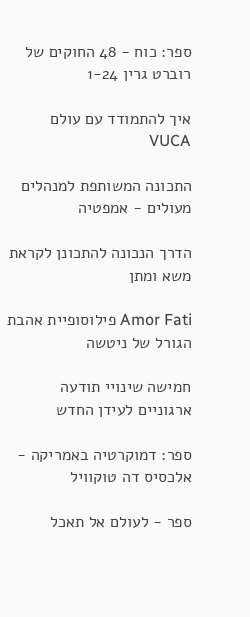ספר: כוח - 48 החוקים של רוברט גרין 1-24

איך להתמודד עם עולם VUCA

התכונה המשותפת למנהלים מעולים - אמפטיה

הדרך הנכונה להתכונן לקראת משא ומתן

Amor Fati פילוסופיית אהבת הגורל של ניטשה

חמישה שינויי תודעה ארגוניים לעידן החדש

ספר: דמוקרטיה באמריקה - אלכסיס דה טוקוויל

ספר - לעולם אל תאכל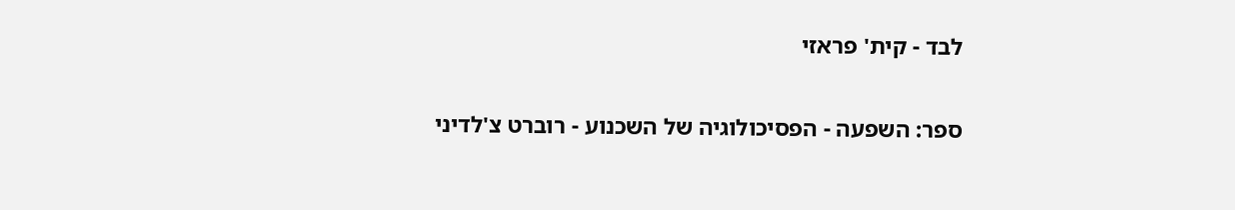לבד - קית' פראזי

ספר: השפעה - הפסיכולוגיה של השכנוע - רוברט צ'לדיני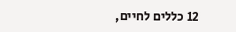12 כללים לחיים,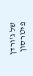של ג'ורדן פיטרסון